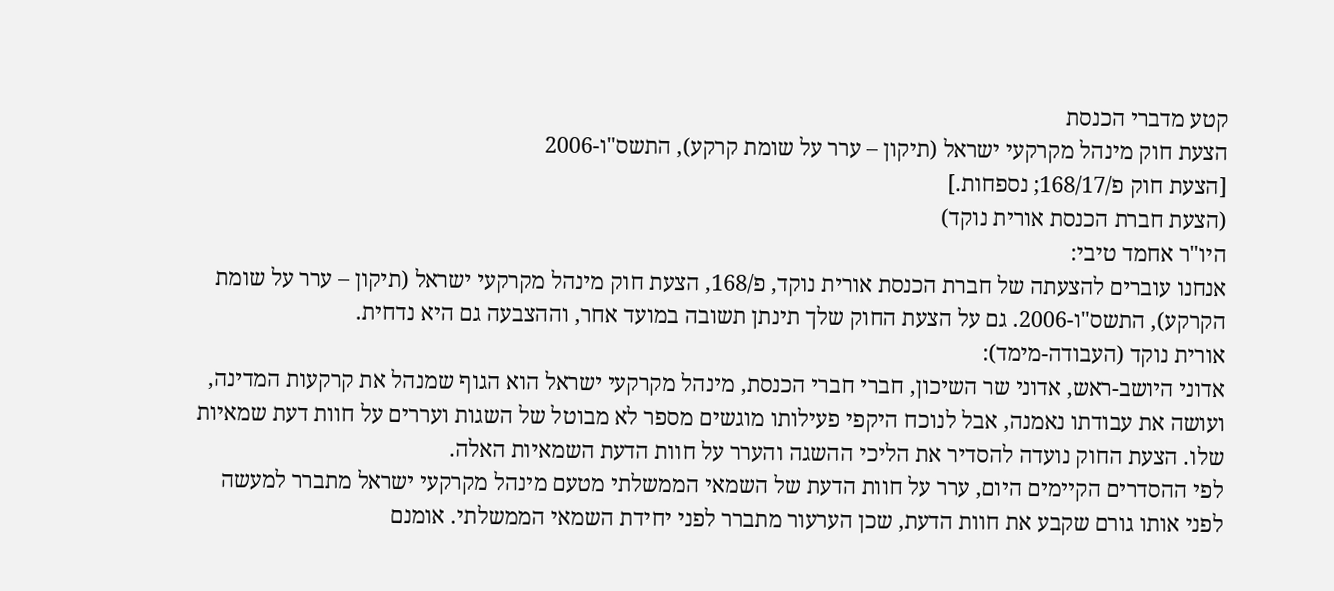קטע מדברי הכנסת
הצעת חוק מינהל מקרקעי ישראל (תיקון – ערר על שומת קרקע), התשס"ו-2006
[הצעת חוק פ/168/17; נספחות.]
(הצעת חברת הכנסת אורית נוקד)
היו"ר אחמד טיבי:
אנחנו עוברים להצעתה של חברת הכנסת אורית נוקד, פ/168, הצעת חוק מינהל מקרקעי ישראל (תיקון – ערר על שומת הקרקע), התשס"ו-2006. גם על הצעת החוק שלך תינתן תשובה במועד אחר, וההצבעה גם היא נדחית.
אורית נוקד (העבודה-מימד):
אדוני היושב-ראש, אדוני שר השיכון, חברי חברי הכנסת, מינהל מקרקעי ישראל הוא הגוף שמנהל את קרקעות המדינה, ועושה את עבודתו נאמנה, אבל לנוכח היקפי פעילותו מוגשים מספר לא מבוטל של השגות ועררים על חוות דעת שמאיות שלו. הצעת החוק נועדה להסדיר את הליכי ההשגה והערר על חוות הדעת השמאיות האלה.
לפי ההסדרים הקיימים היום, ערר על חוות הדעת של השמאי הממשלתי מטעם מינהל מקרקעי ישראל מתברר למעשה לפני אותו גורם שקבע את חוות הדעת, שכן הערעור מתברר לפני יחידת השמאי הממשלתי. אומנם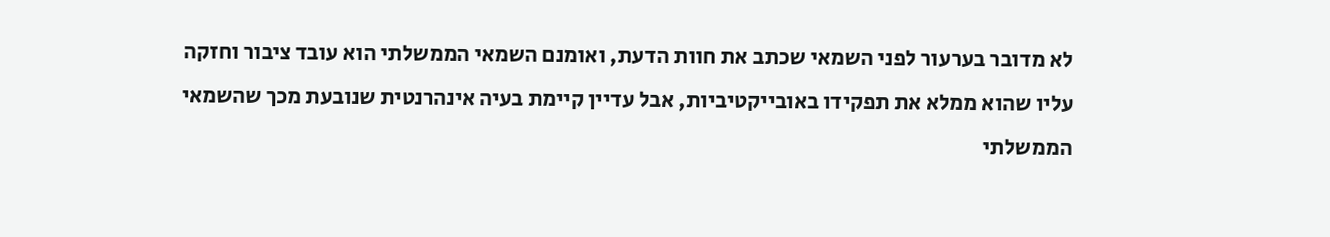לא מדובר בערעור לפני השמאי שכתב את חוות הדעת, ואומנם השמאי הממשלתי הוא עובד ציבור וחזקה עליו שהוא ממלא את תפקידו באובייקטיביות, אבל עדיין קיימת בעיה אינהרנטית שנובעת מכך שהשמאי הממשלתי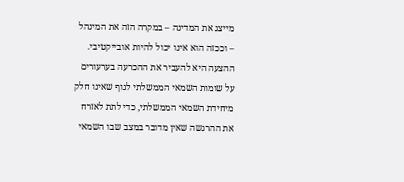מייצג את המדינה – במקרה הזה את המינהל – וככזה הוא אינו יכול להיות אובייקטיבי.
ההצעה היא להעביר את ההכרעה בערעורים על שומות השמאי הממשלתי לגוף שאינו חלק מיחידת השמאי הממשלתי, כדי לתת לאזרח את ההרגשה שאין מדובר במצב שבו השמאי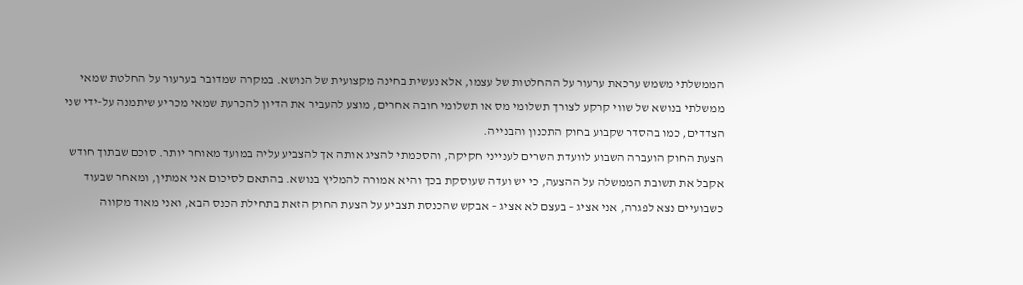הממשלתי משמש ערכאת ערעור על ההחלטות של עצמו, אלא נעשית בחינה מקצועית של הנושא. במקרה שמדובר בערעור על החלטת שמאי ממשלתי בנושא של שווי קרקע לצורך תשלומי מס או תשלומי חובה אחרים, מוצע להעביר את הדיון להכרעת שמאי מכריע שיתמנה על-ידי שני הצדדים, כמו בהסדר שקבוע בחוק התכנון והבנייה.
הצעת החוק הועברה השבוע לוועדת השרים לענייני חקיקה, והסכמתי להציג אותה אך להצביע עליה במועד מאוחר יותר. סוכם שבתוך חודש אקבל את תשובת הממשלה על ההצעה, כי יש ועדה שעוסקת בכך והיא אמורה להמליץ בנושא. בהתאם לסיכום אני אמתין, ומאחר שבעוד כשבועיים נצא לפגרה, אני אציג – בעצם לא אציג – אבקש שהכנסת תצביע על הצעת החוק הזאת בתחילת הכנס הבא, ואני מאוד מקווה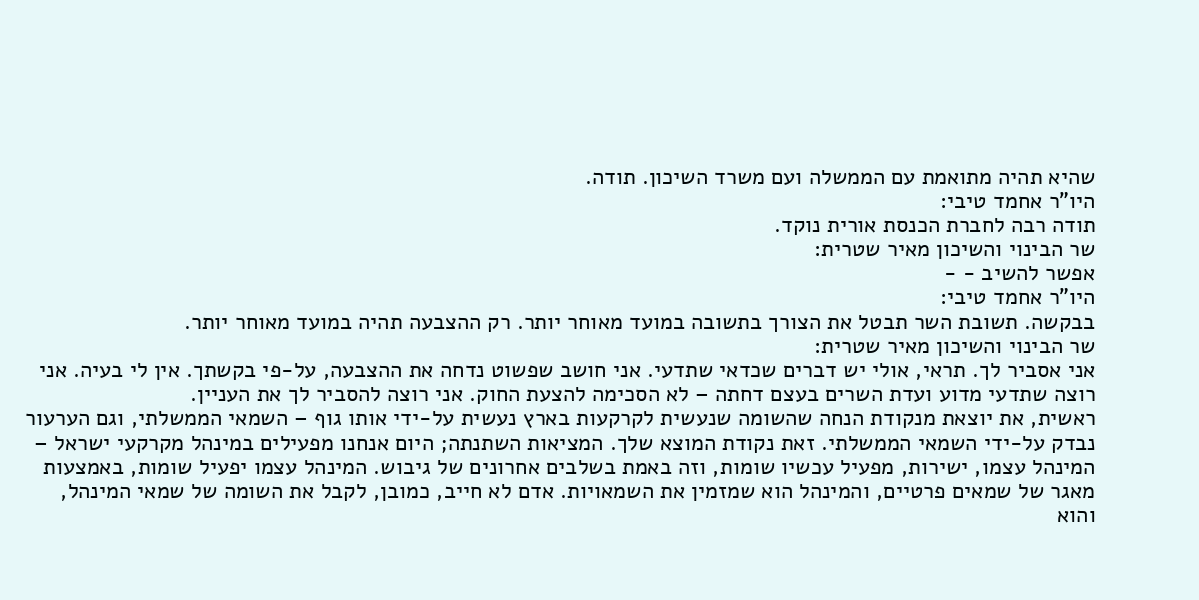שהיא תהיה מתואמת עם הממשלה ועם משרד השיכון. תודה.
היו"ר אחמד טיבי:
תודה רבה לחברת הכנסת אורית נוקד.
שר הבינוי והשיכון מאיר שטרית:
אפשר להשיב - -
היו"ר אחמד טיבי:
בבקשה. תשובת השר תבטל את הצורך בתשובה במועד מאוחר יותר. רק ההצבעה תהיה במועד מאוחר יותר.
שר הבינוי והשיכון מאיר שטרית:
אני אסביר לך. תראי, אולי יש דברים שכדאי שתדעי. אני חושב שפשוט נדחה את ההצבעה, על-פי בקשתך. אין לי בעיה. אני רוצה שתדעי מדוע ועדת השרים בעצם דחתה – לא הסכימה להצעת החוק. אני רוצה להסביר לך את העניין.
ראשית, את יוצאת מנקודת הנחה שהשומה שנעשית לקרקעות בארץ נעשית על-ידי אותו גוף – השמאי הממשלתי, וגם הערעור נבדק על-ידי השמאי הממשלתי. זאת נקודת המוצא שלך. המציאות השתנתה; היום אנחנו מפעילים במינהל מקרקעי ישראל – המינהל עצמו, ישירות, מפעיל עכשיו שומות, וזה באמת בשלבים אחרונים של גיבוש. המינהל עצמו יפעיל שומות, באמצעות מאגר של שמאים פרטיים, והמינהל הוא שמזמין את השמאויות. אדם לא חייב, כמובן, לקבל את השומה של שמאי המינהל, והוא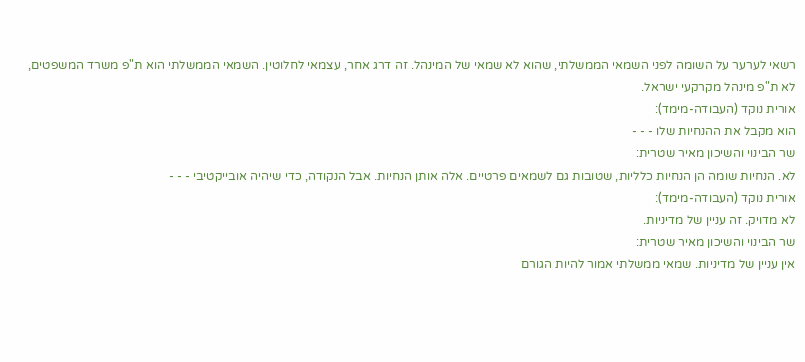רשאי לערער על השומה לפני השמאי הממשלתי, שהוא לא שמאי של המינהל. זה דרג אחר, עצמאי לחלוטין. השמאי הממשלתי הוא ת"פ משרד המשפטים, לא ת"פ מינהל מקרקעי ישראל.
אורית נוקד (העבודה-מימד):
הוא מקבל את ההנחיות שלו - - -
שר הבינוי והשיכון מאיר שטרית:
לא. הנחיות שומה הן הנחיות כלליות, שטובות גם לשמאים פרטיים. אלה אותן הנחיות. אבל הנקודה, כדי שיהיה אובייקטיבי - - -
אורית נוקד (העבודה-מימד):
לא מדויק. זה עניין של מדיניות.
שר הבינוי והשיכון מאיר שטרית:
אין עניין של מדיניות. שמאי ממשלתי אמור להיות הגורם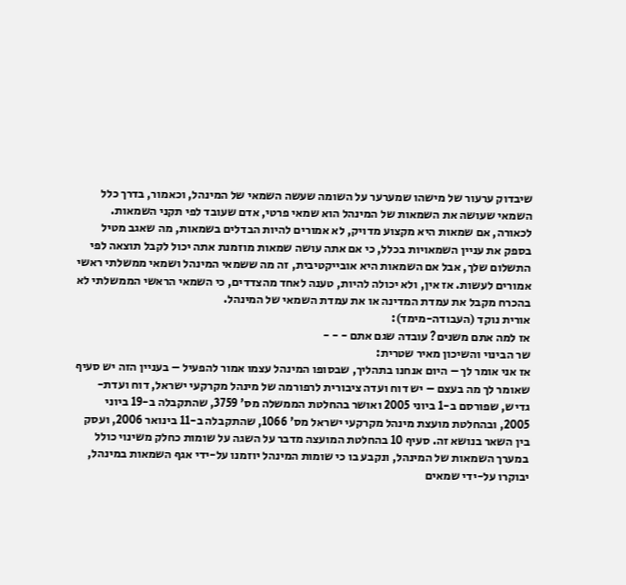שיבדוק ערעור של מישהו שמערער על השומה שעשה השמאי של המינהל, וכאמור, בדרך כלל השמאי שעושה את השמאות של המינהל הוא שמאי פרטי, אדם שעובד לפי תקני השמאות. לכאורה, אם שמאות היא מקצוע מדויק, לא אמורים להיות הבדלים בשמאות, מה שאגב מטיל בספק את עניין השמאויות בכלל, כי אם אתה עושה שמאות מוזמנת אתה יכול לקבל תוצאה לפי התשלום שלך, אבל אם השמאות היא אובייקטיבית, זה מה ששמאי המינהל ושמאי ממשלתי ראשי אמורים לעשות. אז אין, ולא יכולה להיות, טענה לאחד מהצדדים, כי השמאי הראשי הממשלתי לא בהכרח מקבל את עמדת המדינה או את עמדת השמאי של המינהל.
אורית נוקד (העבודה-מימד):
אז למה אתם משנים? עובדה שגם אתם - - -
שר הבינוי והשיכון מאיר שטרית:
אז אני אומר לך – היום אנחנו בתהליך, שבסופו המינהל עצמו אמור להפעיל – בעניין הזה יש סעיף שאומר לך מה בעצם – יש דוח ועדה ציבורית לרפורמה של מינהל מקרקעי ישראל, דוח ועדת-גדיש, שפורסם ב-1 ביוני 2005 ואושר בהחלטת הממשלה מס' 3759, שהתקבלה ב-19 ביוני 2005, ובהחלטת מועצת מינהל מקרקעי ישראל מס' 1066, שהתקבלה ב-11 בינואר 2006, ועסק בין השאר בנושא זה. סעיף 10 בהחלטת המועצה מדבר על השגה על שומות כחלק משינוי כולל במערך השמאות של המינהל, ונקבע בו כי שומות המינהל יוזמנו על-ידי אגף השמאות במינהל, יבוקרו על-ידי שמאים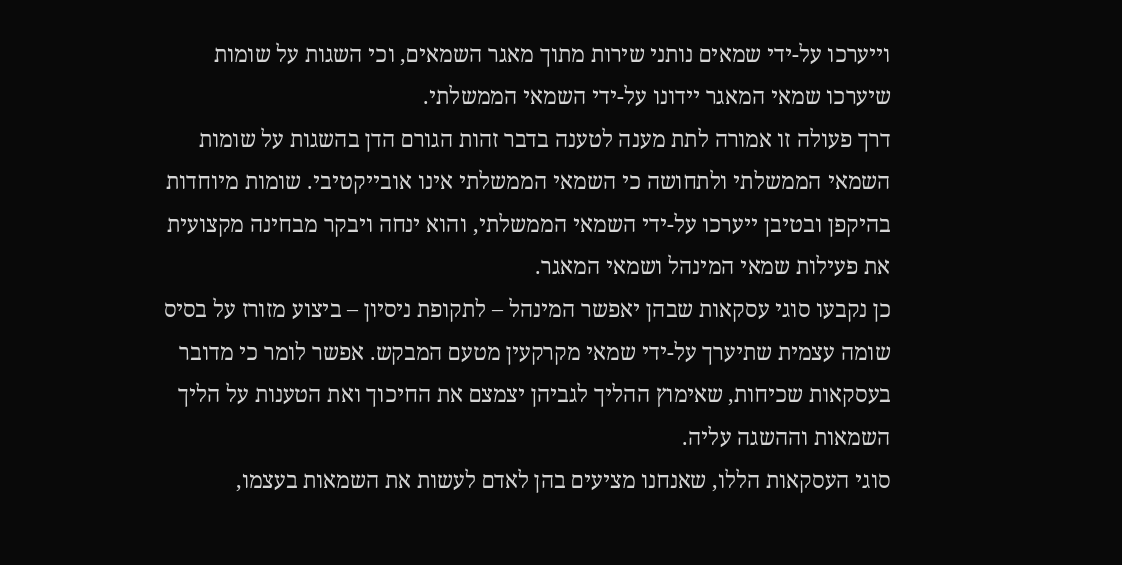וייערכו על-ידי שמאים נותני שירות מתוך מאגר השמאים, וכי השגות על שומות שיערכו שמאי המאגר יידונו על-ידי השמאי הממשלתי.
דרך פעולה זו אמורה לתת מענה לטענה בדבר זהות הגורם הדן בהשגות על שומות השמאי הממשלתי ולתחושה כי השמאי הממשלתי אינו אובייקטיבי. שומות מיוחדות בהיקפן ובטיבן ייערכו על-ידי השמאי הממשלתי, והוא ינחה ויבקר מבחינה מקצועית את פעילות שמאי המינהל ושמאי המאגר.
כן נקבעו סוגי עסקאות שבהן יאפשר המינהל – לתקופת ניסיון – ביצוע מזורז על בסיס שומה עצמית שתיערך על-ידי שמאי מקרקעין מטעם המבקש. אפשר לומר כי מדובר בעסקאות שכיחות, שאימוץ ההליך לגביהן יצמצם את החיכוך ואת הטענות על הליך השמאות וההשגה עליה.
סוגי העסקאות הללו, שאנחנו מציעים בהן לאדם לעשות את השמאות בעצמו,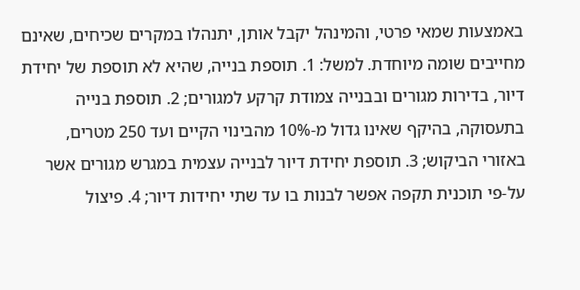באמצעות שמאי פרטי, והמינהל יקבל אותן, יתנהלו במקרים שכיחים, שאינם מחייבים שומה מיוחדת. למשל: 1. תוספת בנייה, שהיא לא תוספת של יחידת דיור, בדירות מגורים ובבנייה צמודת קרקע למגורים; 2. תוספת בנייה בתעסוקה, בהיקף שאינו גדול מ-10% מהבינוי הקיים ועד 250 מטרים, באזורי הביקוש; 3. תוספת יחידת דיור לבנייה עצמית במגרש מגורים אשר על-פי תוכנית תקפה אפשר לבנות בו עד שתי יחידות דיור; 4. פיצול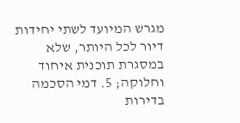מגרש המיועד לשתי יחידות דיור לכל היותר, שלא במסגרת תוכנית איחוד וחלוקה; 5. דמי הסכמה בדירות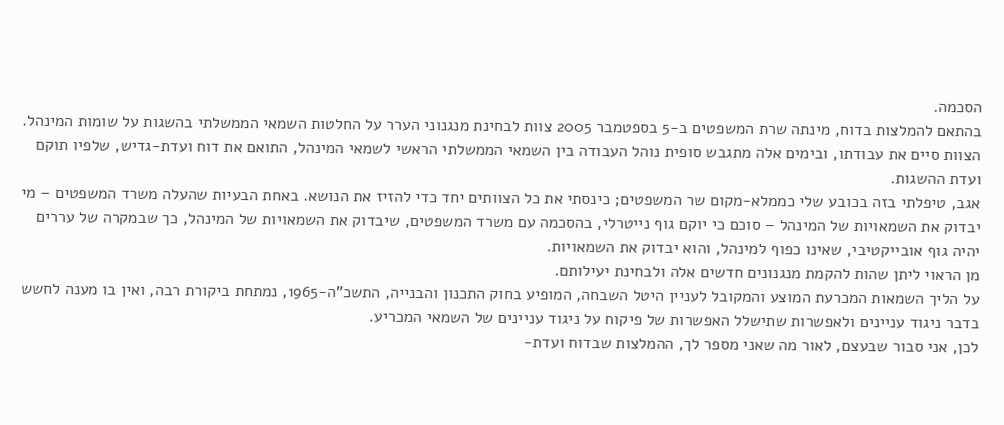הסכמה.
בהתאם להמלצות בדוח, מינתה שרת המשפטים ב-5 בספטמבר 2005 צוות לבחינת מנגנוני הערר על החלטות השמאי הממשלתי בהשגות על שומות המינהל. הצוות סיים את עבודתו, ובימים אלה מתגבש סופית נוהל העבודה בין השמאי הממשלתי הראשי לשמאי המינהל, התואם את דוח ועדת-גדיש, שלפיו תוקם ועדת ההשגות.
אגב, טיפלתי בזה בכובע שלי כממלא-מקום שר המשפטים; כינסתי את כל הצוותים יחד כדי להזיז את הנושא. באחת הבעיות שהעלה משרד המשפטים – מי יבדוק את השמאויות של המינהל – סוכם כי יוקם גוף נייטרלי, בהסכמה עם משרד המשפטים, שיבדוק את השמאויות של המינהל, כך שבמקרה של עררים יהיה גוף אובייקטיבי, שאינו כפוף למינהל, והוא יבדוק את השמאויות.
מן הראוי ליתן שהות להקמת מנגנונים חדשים אלה ולבחינת יעילותם.
על הליך השמאות המכרעת המוצע והמקובל לעניין היטל השבחה, המופיע בחוק התכנון והבנייה, התשכ"ה-1965, נמתחת ביקורת רבה, ואין בו מענה לחשש בדבר ניגוד עניינים ולאפשרות שתישלל האפשרות של פיקוח על ניגוד עניינים של השמאי המכריע.
לכן, אני סבור שבעצם, לאור מה שאני מספר לך, ההמלצות שבדוח ועדת-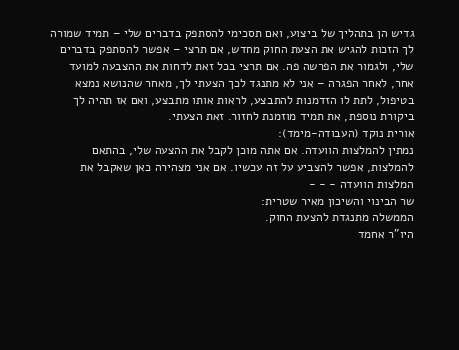גדיש הן בתהליך של ביצוע, ואם תסכימי להסתפק בדברים שלי – תמיד שמורה לך הזכות להגיש את הצעת החוק מחדש, אם תרצי – אפשר להסתפק בדברים שלי, ולגמור את הפרשה פה. אם תרצי בכל זאת לדחות את ההצבעה למועד אחר, לאחר הפגרה – אני לא מתנגד לכך הצעתי לך, מאחר שהנושא נמצא בטיפול, לתת לו הזדמנות להתבצע, לראות אותו מתבצע, ואם אז תהיה לך ביקורת נוספת, את תמיד מוזמנת לחזור. זאת הצעתי.
אורית נוקד (העבודה-מימד):
נמתין להמלצות הוועדה. אם אתה מוכן לקבל את ההצעה שלי, בהתאם להמלצות, אפשר להצביע על זה עכשיו. אם אני מצהירה כאן שאקבל את המלצות הוועדה - - -
שר הבינוי והשיכון מאיר שטרית:
הממשלה מתנגדת להצעת החוק.
היו"ר אחמד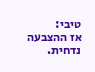טיבי:
אז ההצבעה נדחית.